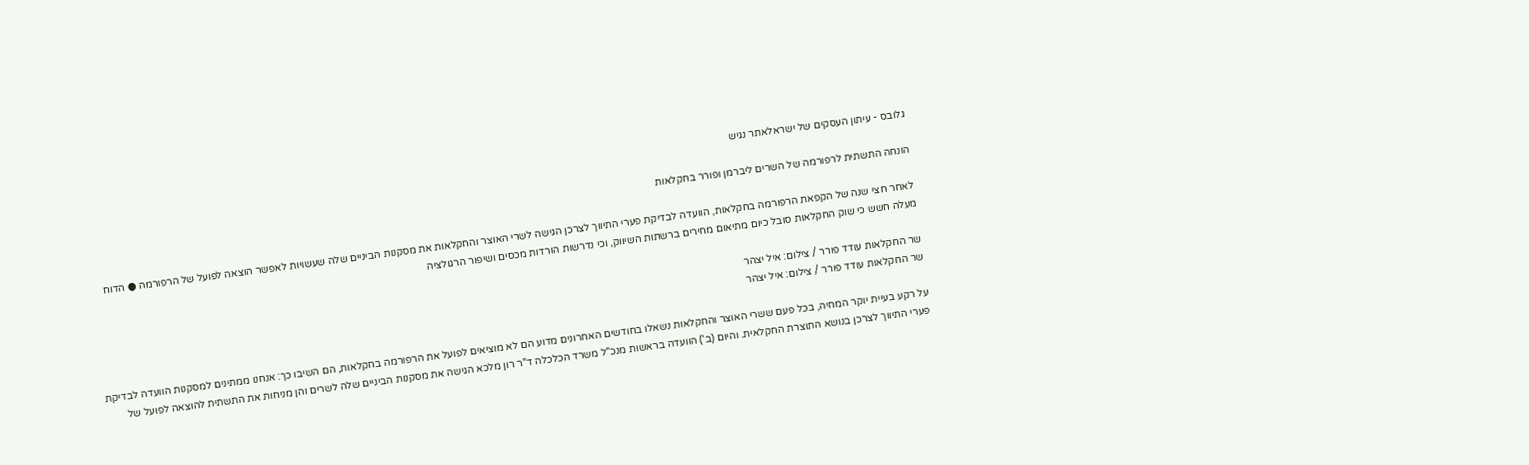גלובס - עיתון העסקים של ישראלאתר נגיש

הונחה התשתית לרפורמה של השרים ליברמן ופורר בחקלאות

לאחר חצי שנה של הקפאת הרפורמה בחקלאות, הוועדה לבדיקת פערי התיווך לצרכן הגישה לשרי האוצר והחקלאות את מסקנות הביניים שלה שעשויות לאפשר הוצאה לפועל של הרפורמה ● הדוח מעלה חשש כי שוק החקלאות סובל כיום מתיאום מחירים ברשתות השיווק, וכי נדרשות הורדות מכסים ושיפור הרגולציה

שר החקלאות עודד פורר / צילום: איל יצהר
שר החקלאות עודד פורר / צילום: איל יצהר

על רקע בעיית יוקר המחיה, בכל פעם ששרי האוצר והחקלאות נשאלו בחודשים האחרונים מדוע הם לא מוציאים לפועל את הרפורמה בחקלאות, הם השיבו כך: אנחנו ממתינים למסקנות הוועדה לבדיקת פערי התיווך לצרכן בנושא התוצרת החקלאית. והיום (ב') הוועדה בראשות מנכ"ל משרד הכלכלה ד"ר רון מלכא הגישה את מסקנות הביניים שלה לשרים והן מניחות את התשתית להוצאה לפועל של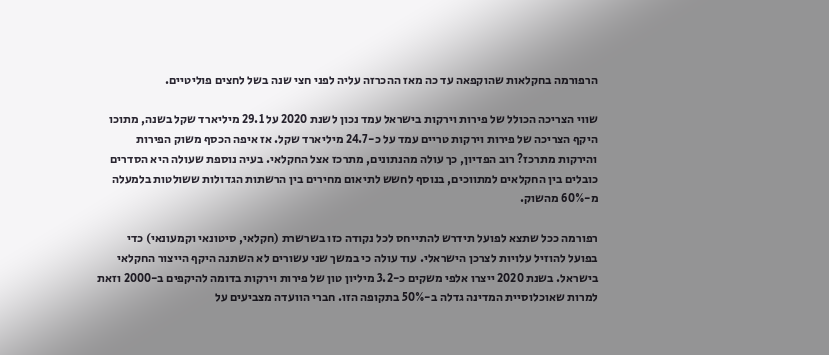הרפורמה בחקלאות שהוקפאה עד כה מאז ההכרזה עליה לפני חצי שנה בשל לחצים פוליטיים.

שווי הצריכה הכולל של פירות וירקות בישראל עמד נכון לשנת 2020 על 29.1 מיליארד שקל בשנה, מתוכו היקף הצריכה של פירות וירקות טריים עמד על כ-24.7 מיליארד שקל. אז איפה הכסף משוק הפירות והירקות מתרכז? רוב הפדיון, כך עולה מהנתונים, מתרכז אצל החקלאי. בעיה נוספת שעולה היא הסדרים כובלים בין החקלאים למתווכים, בנוסף לחשש לתיאום מחירים בין הרשתות הגדולות ששולטות בלמעלה מ-60% מהשוק.

רפורמה ככל שתצא לפועל תידרש להתייחס לכל נקודה כזו בשרשרת (חקלאי, סיטונאי וקמעונאי) כדי בפועל להוזיל עלויות לצרכן הישראלי. עוד עולה כי במשך שני עשורים לא השתנה היקף הייצור החקלאי בישראל. בשנת 2020 ייצרו אלפי משקים כ-3.2 מיליון טון של פירות וירקות בדומה להיקפים ב-2000 וזאת למרות שאוכלוסיית המדינה גדלה ב-50% בתקופה הזו. חברי הוועדה מצביעים על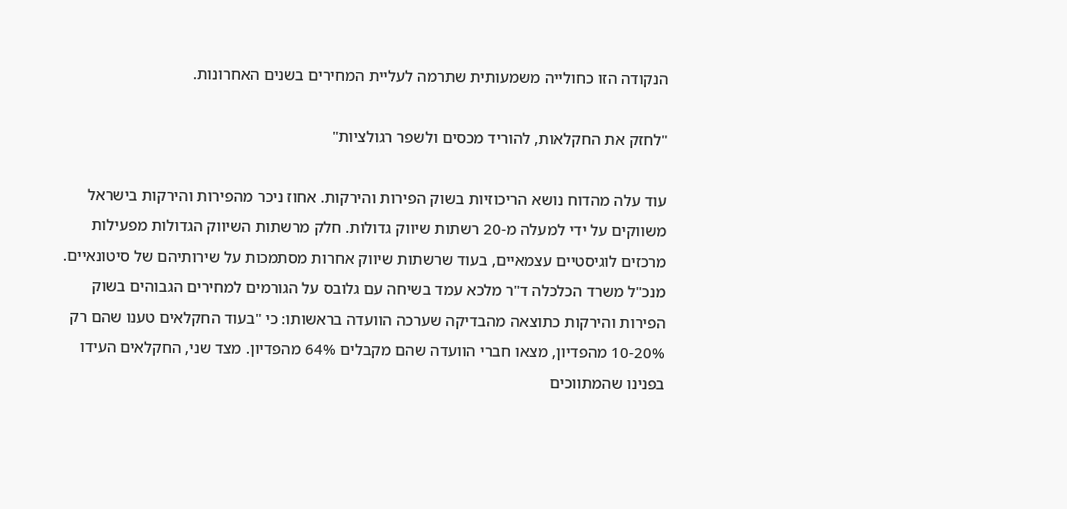הנקודה הזו כחולייה משמעותית שתרמה לעליית המחירים בשנים האחרונות.

"לחזק את החקלאות, להוריד מכסים ולשפר רגולציות"

עוד עלה מהדוח נושא הריכוזיות בשוק הפירות והירקות. אחוז ניכר מהפירות והירקות בישראל משווקים על ידי למעלה מ-20 רשתות שיווק גדולות. חלק מרשתות השיווק הגדולות מפעילות מרכזים לוגיסטיים עצמאיים, בעוד שרשתות שיווק אחרות מסתמכות על שירותיהם של סיטונאיים. מנכ"ל משרד הכלכלה ד"ר מלכא עמד בשיחה עם גלובס על הגורמים למחירים הגבוהים בשוק הפירות והירקות כתוצאה מהבדיקה שערכה הוועדה בראשותו: כי "בעוד החקלאים טענו שהם רק 10-20% מהפדיון, מצאו חברי הוועדה שהם מקבלים 64% מהפדיון. מצד שני, החקלאים העידו בפנינו שהמתווכים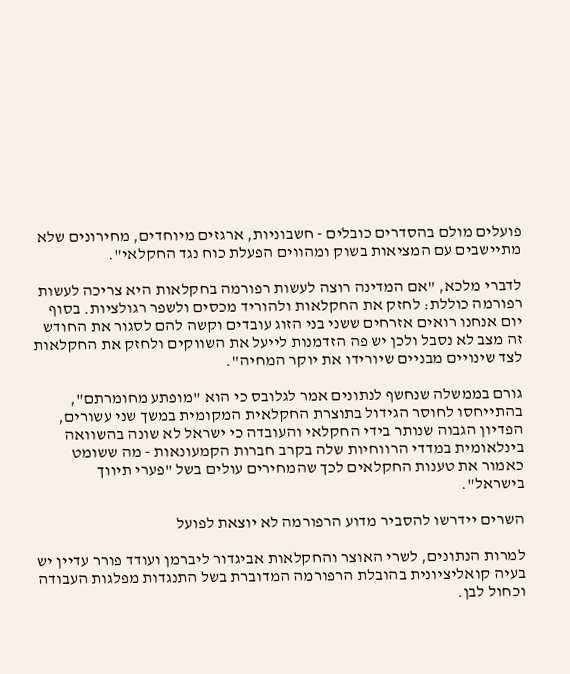פועלים מולם בהסדרים כובלים - חשבוניות, ארגזים מיוחדים, מחירונים שלא מתיישבים עם המציאות בשוק ומהווים הפעלת כוח נגד החקלאי".

לדברי מלכא, "אם המדינה רוצה לעשות רפורמה בחקלאות היא צריכה לעשות רפורמה כוללת: לחזק את החקלאות ולהוריד מכסים ולשפר רגולציות. בסוף יום אנחנו רואים אזרחים ששני בני הזוג עובדים וקשה להם לסגור את החודש זה מצב לא נסבל ולכן יש פה הזדמנות לייעל את השווקים ולחזק את החקלאות לצד שינויים מבניים שיורידו את יוקר המחיה".

גורם בממשלה שנחשף לנתונים אמר לגלובס כי הוא "מופתע מחומרתם", בהתייחסו לחוסר הגידול בתוצרת החקלאית המקומית במשך שני עשורים, הפדיון הגבוה שנותר בידי החקלאי והעובדה כי ישראל לא שונה בהשוואה בינלאומית במדדי הרווחיות שלה בקרב חברות הקמעונאות - מה ששומט כאמור את טענות החקלאים לכך שהמחירים עולים בשל "פערי תיווך בישראל".

השרים יידרשו להסביר מדוע הרפורמה לא יוצאת לפועל

למרות הנתונים, לשרי האוצר והחקלאות אביגדור ליברמן ועודד פורר עדיין יש בעיה קואליציונית בהובלת הרפורמה המדוברת בשל התנגדות מפלגות העבודה וכחול לבן.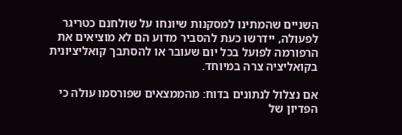השניים שהמתינו למסקנות שיונחו על שולחנם כטריגר לפעולה, יידרשו כעת להסביר מדוע הם לא מוציאים את הרפורמה לפועל בכל יום שעובר או להסתבך קואליציונית בקואליציה צרה במיוחד.

אם נצלול לנתונים בדוח: מהממצאים שפורסמו עולה כי הפדיון של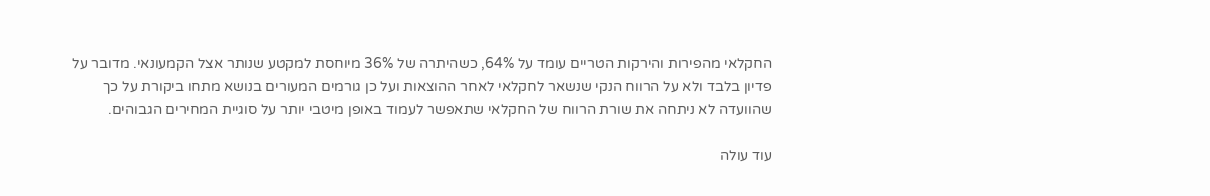החקלאי מהפירות והירקות הטריים עומד על 64%, כשהיתרה של 36% מיוחסת למקטע שנותר אצל הקמעונאי. מדובר על פדיון בלבד ולא על הרווח הנקי שנשאר לחקלאי לאחר ההוצאות ועל כן גורמים המעורים בנושא מתחו ביקורת על כך שהוועדה לא ניתחה את שורת הרווח של החקלאי שתאפשר לעמוד באופן מיטבי יותר על סוגיית המחירים הגבוהים.

עוד עולה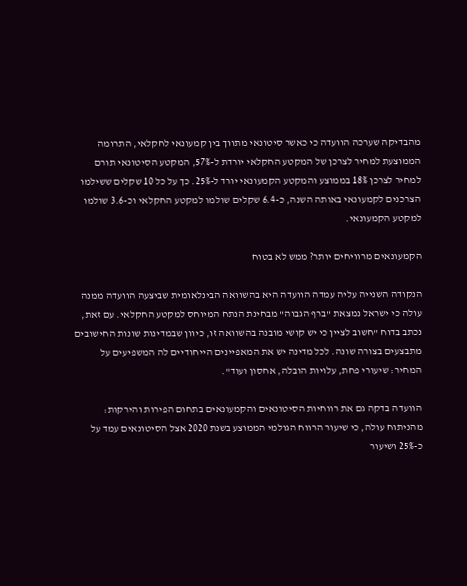מהבדיקה שערכה הוועדה כי כאשר סיטונאי מתווך בין קמעונאי לחקלאי, התרומה הממוצעת למחיר לצרכן של המקטע החקלאי יורדת ל-57%, המקטע הסיטונאי תורם למחיר לצרכן 18% בממוצע והמקטע הקמעונאי יורד ל-25%. כך על כל 10 שקלים ששילמו הצרכנים לקמעונאי באותה השנה, כ-6.4 שקלים שולמו למקטע החקלאי וכ-3.6 שולמו למקטע הקמעונאי.

הקמעונאים מרוויחים יותר? ממש לא בטוח

הנקודה השנייה עליה עמדה הוועדה היא בהשוואה הבינלאומית שביצעה הוועדה ממנה עולה כי ישראל נמצאת "ברף הגבוה" מבחינת הנתח המיוחס למקטע החקלאי. עם זאת, נכתב בדוח "חשוב לציין כי יש קושי מובנה בהשוואה זו, כיוון שבמדינות שונות החישובים מתבצעים בצורה שונה. לכל מדינה יש את המאפיינים הייחודיים לה המשפיעים על המחיר: שיעורי פחת, עלויות הובלה, אחסון ועוד".

הוועדה בדקה גם את רווחיות הסיטונאים והקמעונאים בתחום הפירות והירקות: מהניתוח עולה, כי שיעור הרווח הגולמי הממוצע בשנת 2020 אצל הסיטונאים עמד על כ-25% ושיעור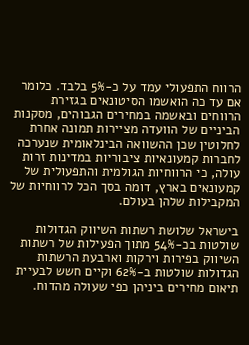הרווח התפעולי עמד על כ-5% בלבד. כלומר אם עד כה הואשמו הסיטונאים בגזירת הרווחים ובאשמה במחירים הגבוהים, מסקנות הביניים של הוועדה מציירות תמונה אחרת לחלוטין שכן ההשוואה הבינלאומית שנערכה לחברות קמעונאיות ציבוריות במדינות זרות עולה, כי הרווחיות הגולמית והתפעולית של קמעונאים בארץ, דומה בסך הכל לרווחיות של המקבילות שלהן בעולם.

בישראל שלושת רשתות השיווק הגדולות שולטות בכ-54% מתוך הפעילות של רשתות השיווק בפירות וירקות וארבעת הרשתות הגדולות שולטות ב-62% וקיים חשש לבעיית תיאום מחירים ביניהן כפי שעולה מהדוח.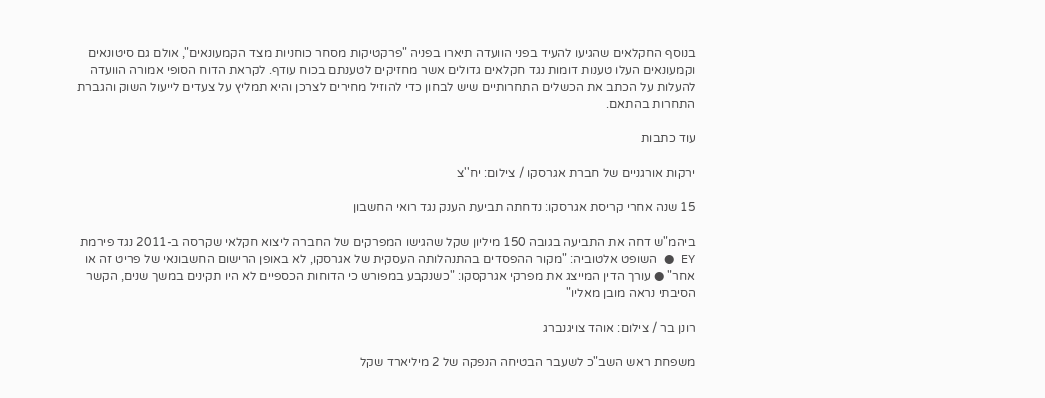בנוסף החקלאים שהגיעו להעיד בפני הוועדה תיארו בפניה "פרקטיקות מסחר כוחניות מצד הקמעונאים", אולם גם סיטונאים וקמעונאים העלו טענות דומות נגד חקלאים גדולים אשר מחזיקים לטענתם בכוח עודף. לקראת הדוח הסופי אמורה הוועדה להעלות על הכתב את הכשלים התחרותיים שיש לבחון כדי להוזיל מחירים לצרכן והיא תמליץ על צעדים לייעול השוק והגברת התחרות בהתאם.

עוד כתבות

ירקות אורגניים של חברת אגרסקו / צילום: יח''צ

15 שנה אחרי קריסת אגרסקו: נדחתה תביעת הענק נגד רואי החשבון

ביהמ"ש דחה את התביעה בגובה 150 מיליון שקל שהגישו המפרקים של החברה ליצוא חקלאי שקרסה ב-2011 נגד פירמת EY ● השופט אלטוביה: "מקור ההפסדים בהתנהלותה העסקית של אגרסקו, לא באופן הרישום החשבונאי של פריט זה או אחר" ● עורך הדין המייצג את מפרקי אגרקסקו: "כשנקבע במפורש כי הדוחות הכספיים לא היו תקינים במשך שנים, הקשר הסיבתי נראה מובן מאליו"

רונן בר / צילום: אוהד צויגנברג

משפחת ראש השב"כ לשעבר הבטיחה הנפקה של 2 מיליארד שקל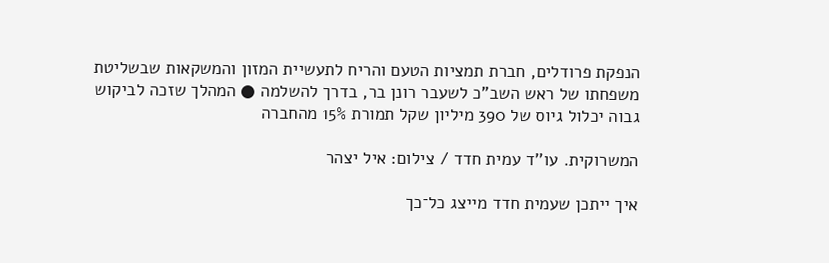הנפקת פרודלים, חברת תמציות הטעם והריח לתעשיית המזון והמשקאות שבשליטת משפחתו של ראש השב"כ לשעבר רונן בר, בדרך להשלמה ● המהלך שזכה לביקוש גבוה יכלול גיוס של 390 מיליון שקל תמורת 15% מהחברה

המשרוקית. עו''ד עמית חדד / צילום: איל יצהר

איך ייתכן שעמית חדד מייצג כל־כך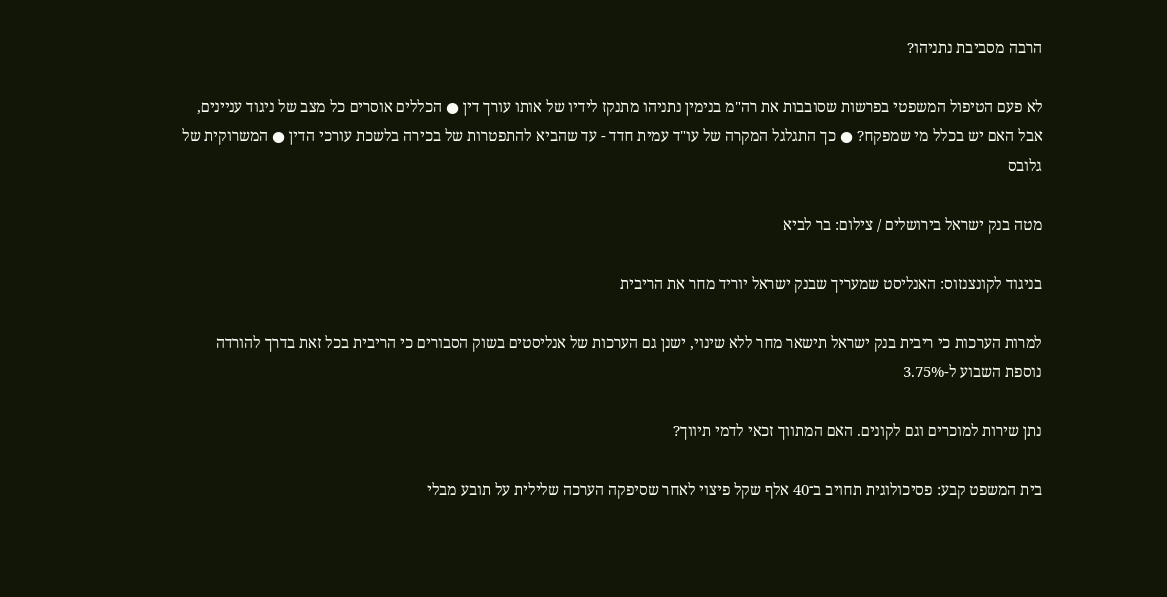הרבה מסביבת נתניהו?

לא פעם הטיפול המשפטי בפרשות שסובבות את רה"מ בנימין נתניהו מתנקז לידיו של אותו עורך דין ● הכללים אוסרים כל מצב של ניגוד עניינים, אבל האם יש בכלל מי שמפקח? ● כך התגלגל המקרה של עו"ד עמית חדד - עד שהביא להתפטרות של בכירה בלשכת עורכי הדין ● המשרוקית של גלובס

מטה בנק ישראל בירושלים / צילום: בר לביא

בניגוד לקונצנזוס: האנליסט שמעריך שבנק ישראל יוריד מחר את הריבית

למרות הערכות כי ריבית בנק ישראל תישאר מחר ללא שינוי, ישנן גם הערכות של אנליסטים בשוק הסבורים כי הריבית בכל זאת בדרך להורדה נוספת השבוע ל-3.75%

נתן שירות למוכרים וגם לקונים. האם המתווך זכאי לדמי תיווך?

בית המשפט קבע: פסיכולוגית תחויב ב־40 אלף שקל פיצוי לאחר שסיפקה הערכה שלילית על תובע מבלי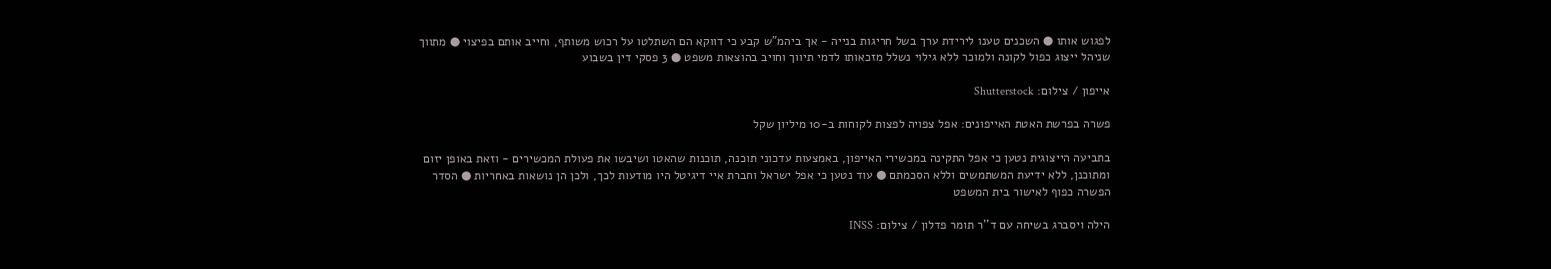לפגוש אותו ● השכנים טענו לירידת ערך בשל חריגות בנייה - אך ביהמ"ש קבע כי דווקא הם השתלטו על רכוש משותף, וחייב אותם בפיצוי ● מתווך שניהל ייצוג כפול לקונה ולמוכר ללא גילוי נשלל מזכאותו לדמי תיווך וחויב בהוצאות משפט ● 3 פסקי דין בשבוע

אייפון / צילום: Shutterstock

פשרה בפרשת האטת האייפונים: אפל צפויה לפצות לקוחות ב-10 מיליון שקל

בתביעה הייצוגית נטען כי אפל התקינה במכשירי האייפון, באמצעות עדכוני תוכנה, תוכנות שהאטו ושיבשו את פעולת המכשירים - וזאת באופן יזום ומתוכנן, ללא ידיעת המשתמשים וללא הסכמתם ● עוד נטען כי אפל ישראל וחברת איי דיגיטל היו מודעות לכך, ולכן הן נושאות באחריות ● הסדר הפשרה כפוף לאישור בית המשפט

הילה ויסברג בשיחה עם ד''ר תומר פדלון / צילום: INSS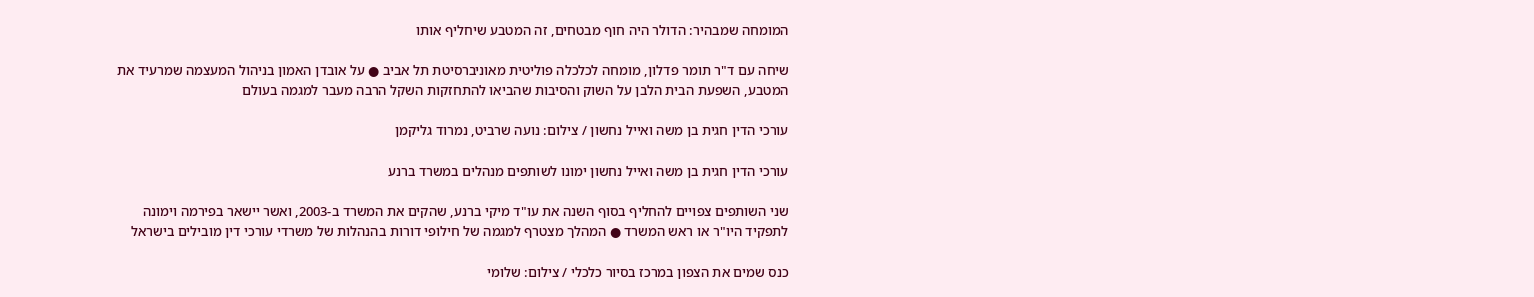המומחה שמבהיר: הדולר היה חוף מבטחים, זה המטבע שיחליף אותו

שיחה עם ד"ר תומר פדלון, מומחה לכלכלה פוליטית מאוניברסיטת תל אביב ● על אובדן האמון בניהול המעצמה שמרעיד את המטבע, השפעת הבית הלבן על השוק והסיבות שהביאו להתחזקות השקל הרבה מעבר למגמה בעולם

עורכי הדין חגית בן משה ואייל נחשון / צילום: נועה שרביט, נמרוד גליקמן

עורכי הדין חגית בן משה ואייל נחשון ימונו לשותפים מנהלים במשרד ברנע

שני השותפים צפויים להחליף בסוף השנה את עו"ד מיקי ברנע, שהקים את המשרד ב-2003, ואשר יישאר בפירמה וימונה לתפקיד היו"ר או ראש המשרד ● המהלך מצטרף למגמה של חילופי דורות בהנהלות של משרדי עורכי דין מובילים בישראל

כנס שמים את הצפון במרכז בסיור כלכלי / צילום: שלומי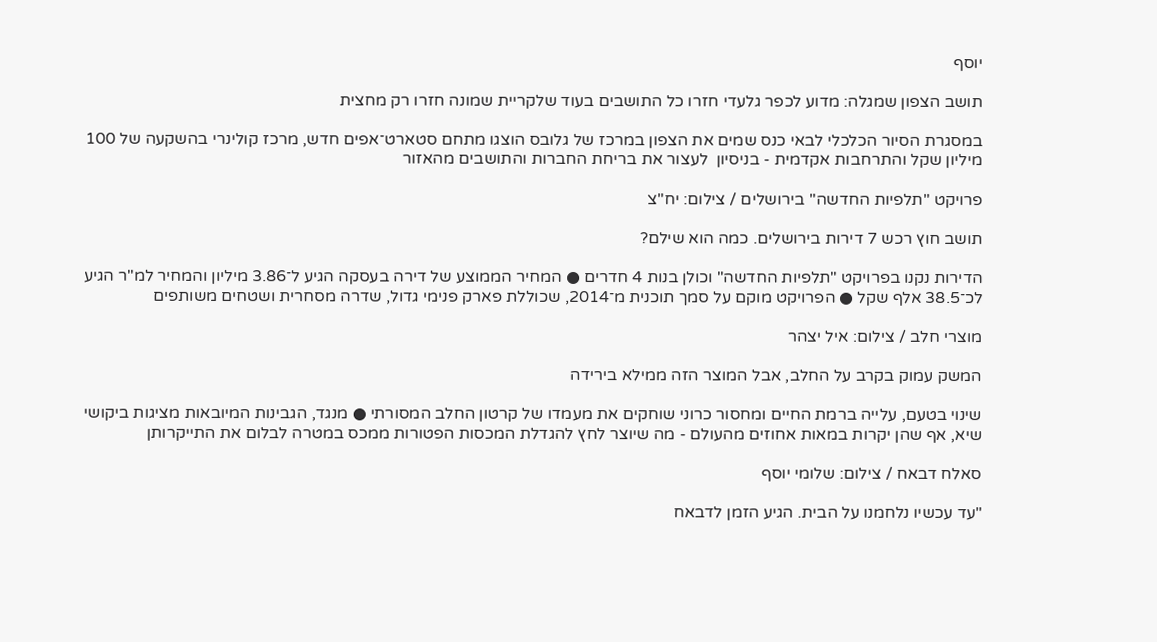יוסף

תושב הצפון שמגלה: מדוע לכפר גלעדי חזרו כל התושבים בעוד שלקריית שמונה חזרו רק מחצית

במסגרת הסיור הכלכלי לבאי כנס שמים את הצפון במרכז של גלובס הוצגו מתחם סטארט־אפים חדש, מרכז קולינרי בהשקעה של 100 מיליון שקל והתרחבות אקדמית - בניסיון  לעצור את בריחת החברות והתושבים מהאזור

פרויקט ''תלפיות החדשה'' בירושלים / צילום: יח''צ

תושב חוץ רכש 7 דירות בירושלים. כמה הוא שילם?

הדירות נקנו בפרויקט "תלפיות החדשה" וכולן בנות 4 חדרים ● המחיר הממוצע של דירה בעסקה הגיע ל־3.86 מיליון והמחיר למ"ר הגיע לכ־38.5 אלף שקל ● הפרויקט מוקם על סמך תוכנית מ־2014, שכוללת פארק פנימי גדול, שדרה מסחרית ושטחים משותפים

מוצרי חלב / צילום: איל יצהר

המשק עמוק בקרב על החלב, אבל המוצר הזה ממילא בירידה

שינוי בטעם, עלייה ברמת החיים ומחסור כרוני שוחקים את מעמדו של קרטון החלב המסורתי ● מנגד, הגבינות המיובאות מציגות ביקושי שיא, אף שהן יקרות במאות אחוזים מהעולם - מה שיוצר לחץ להגדלת המכסות הפטורות ממכס במטרה לבלום את התייקרותן

סאלח דבאח / צילום: שלומי יוסף

"עד עכשיו נלחמנו על הבית. הגיע הזמן לדבאח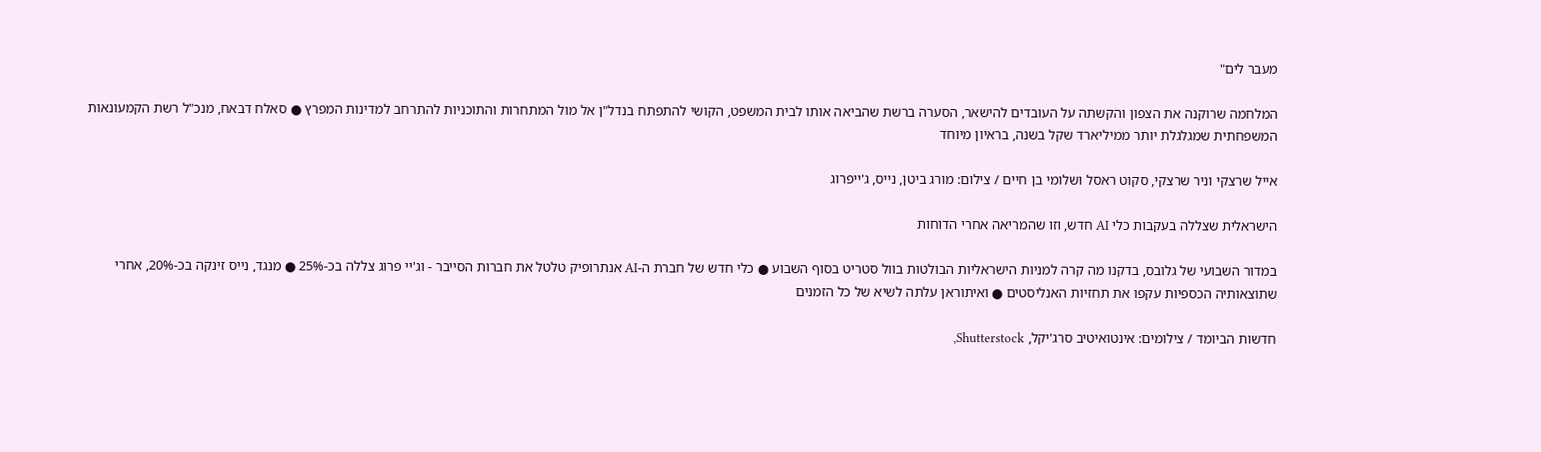מעבר לים"

המלחמה שרוקנה את הצפון והקשתה על העובדים להישאר, הסערה ברשת שהביאה אותו לבית המשפט, הקושי להתפתח בנדל"ן אל מול המתחרות והתוכניות להתרחב למדינות המפרץ ● סאלח דבאח, מנכ"ל רשת הקמעונאות המשפחתית שמגלגלת יותר ממיליארד שקל בשנה, בראיון מיוחד

אייל שרצקי וניר שרצקי, סקוט ראסל ושלומי בן חיים / צילום: מורג ביטן, נייס, ג'ייפרוג

הישראלית שצללה בעקבות כלי AI חדש, וזו שהמריאה אחרי הדוחות

במדור השבועי של גלובס, בדקנו מה קרה למניות הישראליות הבולטות בוול סטריט בסוף השבוע ● כלי חדש של חברת ה-AI אנתרופיק טלטל את חברות הסייבר - וג'יי פרוג צללה בכ-25% ● מנגד, נייס זינקה בכ-20%, אחרי שתוצאותיה הכספיות עקפו את תחזיות האנליסטים ● ואיתוראן עלתה לשיא של כל הזמנים

חדשות הביומד / צילומים: אינטואיטיב סרג'יקל, Shutterstock,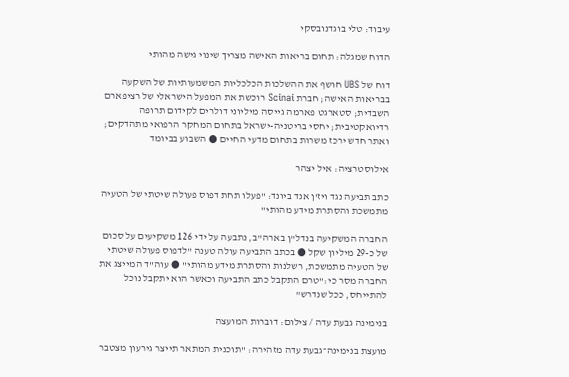עיבוד: טלי בוגדנובסקי

הדוח שמגלה: תחום בריאות האישה מצריך שינוי גישה מהותי

דוח של UBS חושף את ההשלכות הכלכליות המשמעותיות של השקעה בבריאות האישה; חברת Scinai רוכשת את המפעל הישראלי של רציפארם השבדית; סטארגט פארמה גייסה מיליוני דולרים לקידום תרופה רדיואקטיבית; יחסי בריטניה-ישראל בתחום המחקר הרפואי מתהדקים; ואתר חדש ירכז משרות בתחום מדעי החיים ● השבוע בביומד

אילוסטרציה: איל יצהר

כתב תביעה נגד ויז'ן אנד ביונד: "פעלו תחת דפוס פעולה שיטתי של הטעיה מתמשכת והסתרת מידע מהותי"

החברה המשקיעה בנדל"ן בארה"ב, נתבעה על ידי 126 משקיעים על סכום של כ-29 מיליון שקל ● בכתב התביעה עולה טענה "לדפוס פעולה שיטתי של הטעיה מתמשכת, רשלנות והסתרת מידע מהותי" ● עוה"ד המייצג את החברה מסר כי:"טרם התקבל כתב התביעה וכאשר הוא יתקבל נוכל להתייחס, ככל שנדרש"

בנימינה גבעת עדה / צילום: דוברות המועצה

מועצת בנימינה־גבעת עדה מזהירה: "תוכנית המתאר תייצר גירעון מצטבר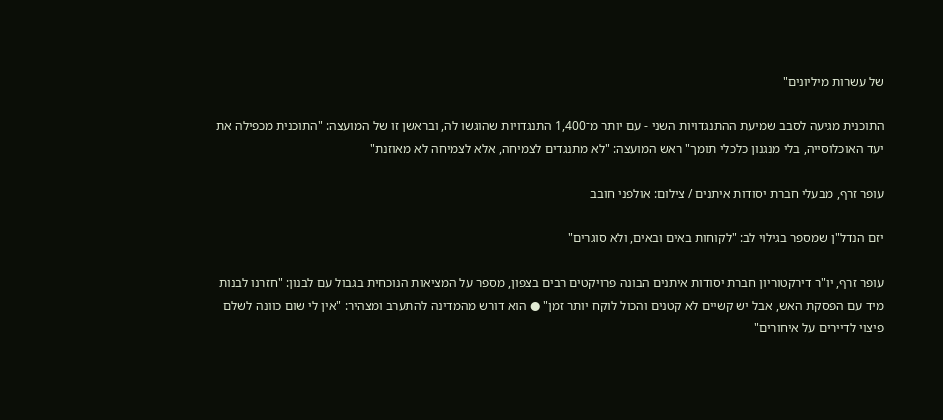של עשרות מיליונים"

התוכנית מגיעה לסבב שמיעת ההתנגדויות השני - עם יותר מ־1,400 התנגדויות שהוגשו לה, ובראשן זו של המועצה: "התוכנית מכפילה את יעד האוכלוסייה, בלי מנגנון כלכלי תומך" ראש המועצה: "לא מתנגדים לצמיחה, אלא לצמיחה לא מאוזנת"

עופר זרף, מבעלי חברת יסודות איתנים / צילום: אולפני חובב

יזם הנדל"ן שמספר בגילוי לב: "לקוחות באים ובאים, ולא סוגרים"

עופר זרף, יו"ר דירקטוריון חברת יסודות איתנים הבונה פרויקטים רבים בצפון, מספר על המציאות הנוכחית בגבול עם לבנון: "חזרנו לבנות מיד עם הפסקת האש, אבל יש קשיים לא קטנים והכול לוקח יותר זמן" ● הוא דורש מהמדינה להתערב ומצהיר: "אין לי שום כוונה לשלם פיצוי לדיירים על איחורים"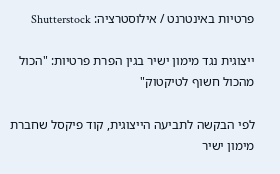פרטיות באינטרנט / אילוסטרציה: Shutterstock

ייצוגית נגד מימון ישיר בגין הפרת פרטיות: "הכול מהכול חשוף לטיקטוק"

לפי הבקשה לתביעה הייצוגית, קוד פיקסל שחברת מימון ישיר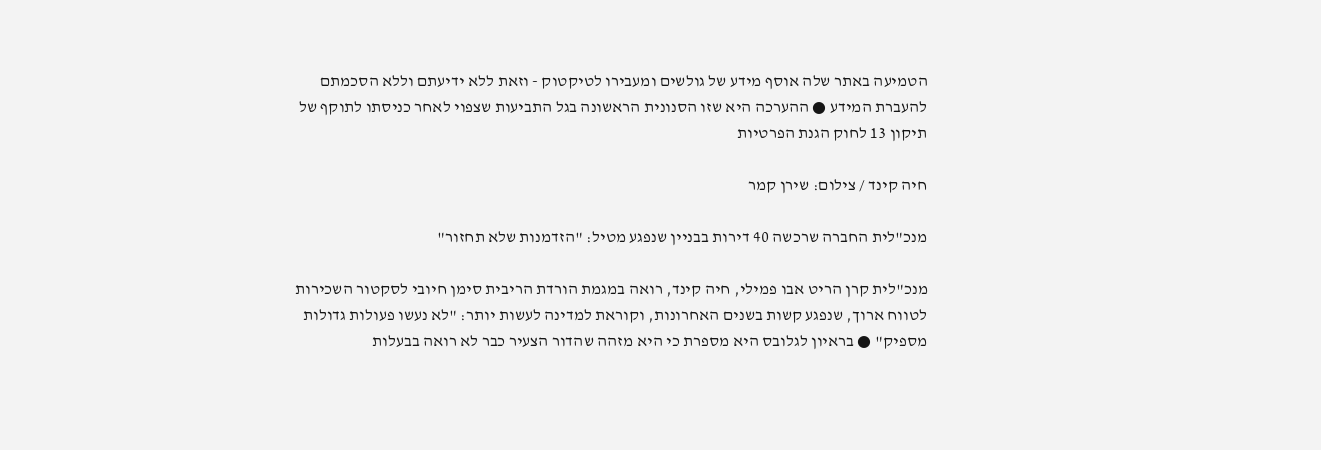הטמיעה באתר שלה אוסף מידע של גולשים ומעבירו לטיקטוק - וזאת ללא ידיעתם וללא הסכמתם להעברת המידע ● ההערכה היא שזו הסנונית הראשונה בגל התביעות שצפוי לאחר כניסתו לתוקף של תיקון 13 לחוק הגנת הפרטיות

חיה קינד / צילום: שירן קמר

מנכ"לית החברה שרכשה 40 דירות בבניין שנפגע מטיל: "הזדמנות שלא תחזור"

מנכ"לית קרן הריט אבו פמילי, חיה קינד, רואה במגמת הורדת הריבית סימן חיובי לסקטור השכירות לטווח ארוך, שנפגע קשות בשנים האחרונות, וקוראת למדינה לעשות יותר: "לא נעשו פעולות גדולות מספיק" ● בראיון לגלובס היא מספרת כי היא מזהה שהדור הצעיר כבר לא רואה בבעלות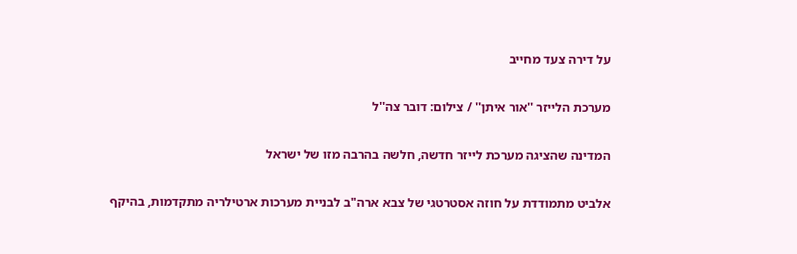על דירה צעד מחייב

מערכת הלייזר ''אור איתן'' / צילום: דובר צה''ל

המדינה שהציגה מערכת לייזר חדשה, חלשה בהרבה מזו של ישראל

אלביט מתמודדת על חוזה אסטרטגי של צבא ארה"ב לבניית מערכות ארטילריה מתקדמות, בהיקף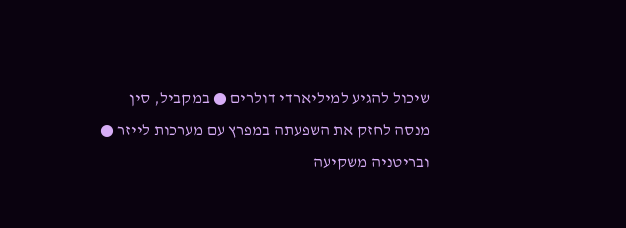שיכול להגיע למיליארדי דולרים ● במקביל, סין מנסה לחזק את השפעתה במפרץ עם מערכות לייזר ● ובריטניה משקיעה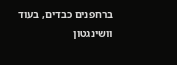ברחפנים כבדים, בעוד וושינגטון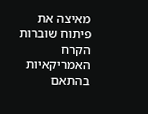מאיצה את פיתוח שוברות הקרח האמריקאיות בהתאם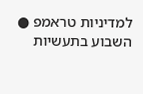למדיניות טראמפ ● השבוע בתעשיות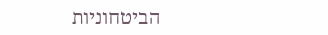הביטחוניות